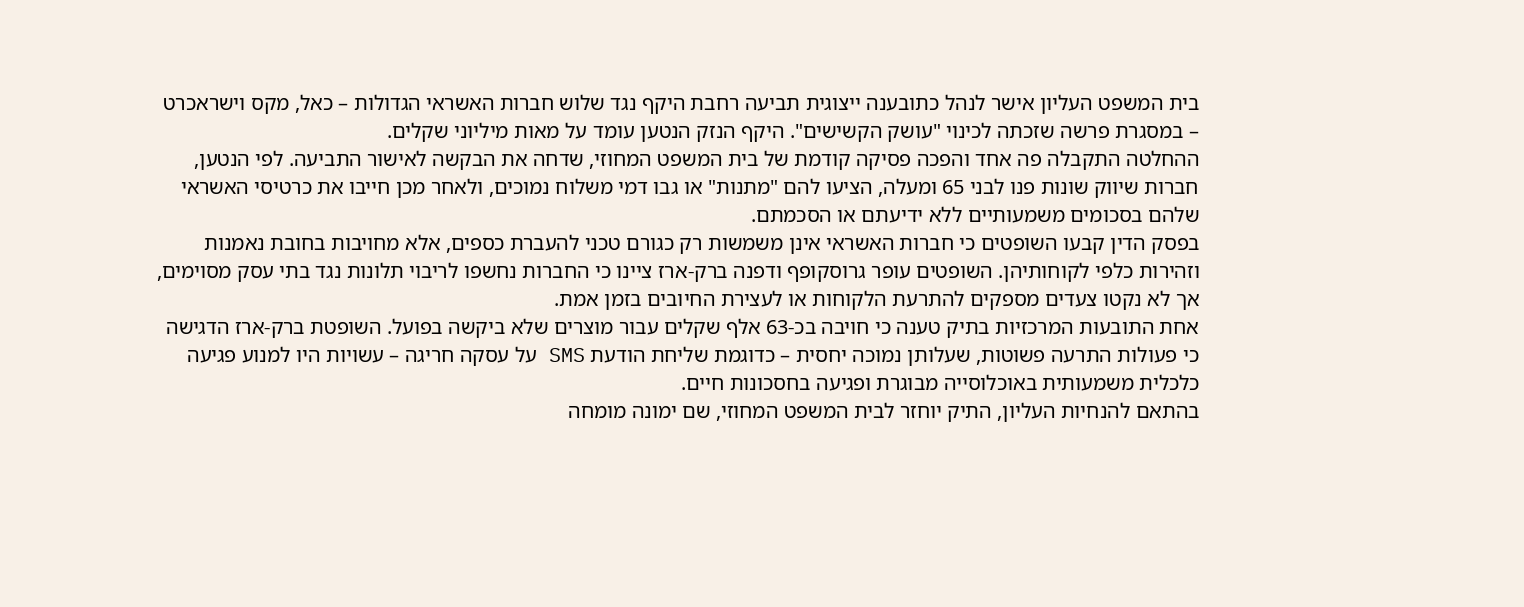בית המשפט העליון אישר לנהל כתובענה ייצוגית תביעה רחבת היקף נגד שלוש חברות האשראי הגדולות – כאל, מקס וישראכרט – במסגרת פרשה שזכתה לכינוי "עושק הקשישים". היקף הנזק הנטען עומד על מאות מיליוני שקלים.
ההחלטה התקבלה פה אחד והפכה פסיקה קודמת של בית המשפט המחוזי, שדחה את הבקשה לאישור התביעה. לפי הנטען, חברות שיווק שונות פנו לבני 65 ומעלה, הציעו להם "מתנות" או גבו דמי משלוח נמוכים, ולאחר מכן חייבו את כרטיסי האשראי שלהם בסכומים משמעותיים ללא ידיעתם או הסכמתם.
בפסק הדין קבעו השופטים כי חברות האשראי אינן משמשות רק כגורם טכני להעברת כספים, אלא מחויבות בחובת נאמנות וזהירות כלפי לקוחותיהן. השופטים עופר גרוסקופף ודפנה ברק-ארז ציינו כי החברות נחשפו לריבוי תלונות נגד בתי עסק מסוימים, אך לא נקטו צעדים מספקים להתרעת הלקוחות או לעצירת החיובים בזמן אמת.
אחת התובעות המרכזיות בתיק טענה כי חויבה בכ-63 אלף שקלים עבור מוצרים שלא ביקשה בפועל. השופטת ברק-ארז הדגישה כי פעולות התרעה פשוטות, שעלותן נמוכה יחסית – כדוגמת שליחת הודעת SMS על עסקה חריגה – עשויות היו למנוע פגיעה כלכלית משמעותית באוכלוסייה מבוגרת ופגיעה בחסכונות חיים.
בהתאם להנחיות העליון, התיק יוחזר לבית המשפט המחוזי, שם ימונה מומחה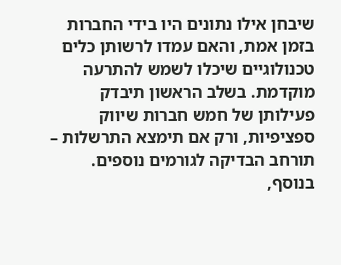שיבחן אילו נתונים היו בידי החברות בזמן אמת, והאם עמדו לרשותן כלים טכנולוגיים שיכלו לשמש להתרעה מוקדמת. בשלב הראשון תיבדק פעילותן של חמש חברות שיווק ספציפיות, ורק אם תימצא התרשלות – תורחב הבדיקה לגורמים נוספים.
בנוסף,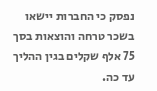נפסק כי החברות יישאו בשכר טרחה והוצאות בסך 75 אלף שקלים בגין ההליך עד כה.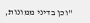"וכן בדיני ממונות,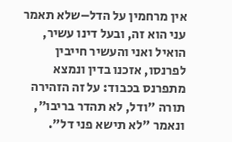אין מרחמין על הדל–שלא תאמר עני הוא זה, ובעל דינו עשיר, הואיל ואני והעשיר חייבין לפרנסו, אזכנו בדין ונמצא מתפרנס בכבוד: על זה הזהירה תורה "ודל, לא תהדר בריבו", ונאמר "לא תישא פני דל".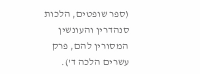(ספר שופטים, הלכות סנהדרין והעונשין המסורין להם, פרק עשרים הלכה ד').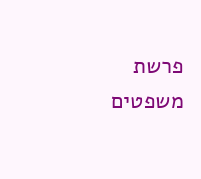פרשת משפטים